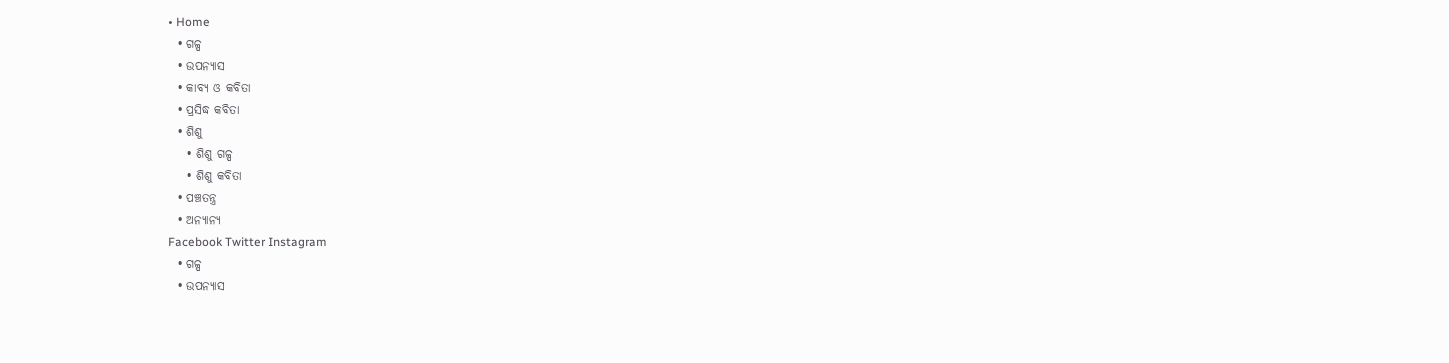• Home
  • ଗଳ୍ପ
  • ଉପନ୍ୟାସ
  • କାବ୍ୟ ଓ କବିତା
  • ପ୍ରସିଦ୍ଧ କବିତା
  • ଶିଶୁ
    • ଶିଶୁ ଗଳ୍ପ
    • ଶିଶୁ କବିତା
  • ପଞ୍ଚତନ୍ତ୍ର
  • ଅନ୍ୟାନ୍ୟ
Facebook Twitter Instagram
  • ଗଳ୍ପ
  • ଉପନ୍ୟାସ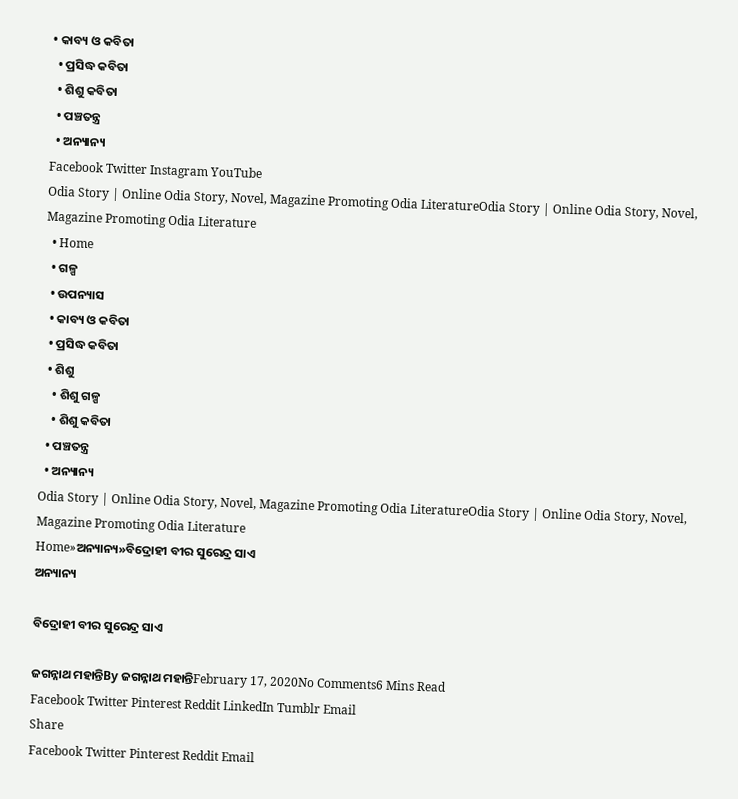• କାବ୍ୟ ଓ କବିତା
  • ପ୍ରସିଦ୍ଧ କବିତା
  • ଶିଶୁ କବିତା
  • ପଞ୍ଚତନ୍ତ୍ର
  • ଅନ୍ୟାନ୍ୟ
Facebook Twitter Instagram YouTube
Odia Story | Online Odia Story, Novel, Magazine Promoting Odia LiteratureOdia Story | Online Odia Story, Novel, Magazine Promoting Odia Literature
  • Home
  • ଗଳ୍ପ
  • ଉପନ୍ୟାସ
  • କାବ୍ୟ ଓ କବିତା
  • ପ୍ରସିଦ୍ଧ କବିତା
  • ଶିଶୁ
    • ଶିଶୁ ଗଳ୍ପ
    • ଶିଶୁ କବିତା
  • ପଞ୍ଚତନ୍ତ୍ର
  • ଅନ୍ୟାନ୍ୟ
Odia Story | Online Odia Story, Novel, Magazine Promoting Odia LiteratureOdia Story | Online Odia Story, Novel, Magazine Promoting Odia Literature
Home»ଅନ୍ୟାନ୍ୟ»ବିଦ୍ରୋହୀ ବୀର ସୁରେନ୍ଦ୍ର ସାଏ
ଅନ୍ୟାନ୍ୟ

ବିଦ୍ରୋହୀ ବୀର ସୁରେନ୍ଦ୍ର ସାଏ

ଜଗନ୍ନାଥ ମହାନ୍ତିBy ଜଗନ୍ନାଥ ମହାନ୍ତିFebruary 17, 2020No Comments6 Mins Read
Facebook Twitter Pinterest Reddit LinkedIn Tumblr Email
Share
Facebook Twitter Pinterest Reddit Email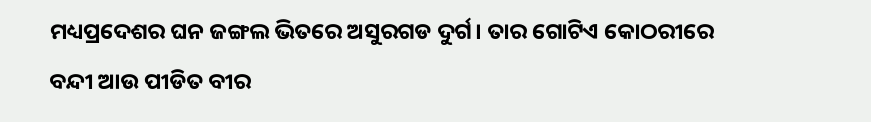ମଧ୍ୟପ୍ରଦେଶର ଘନ ଜଙ୍ଗଲ ଭିତରେ ଅସୁରଗଡ ଦୁର୍ଗ। ତାର ଗୋଟିଏ କୋଠରୀରେ ବନ୍ଦୀ ଆଉ ପୀଡିତ ବୀର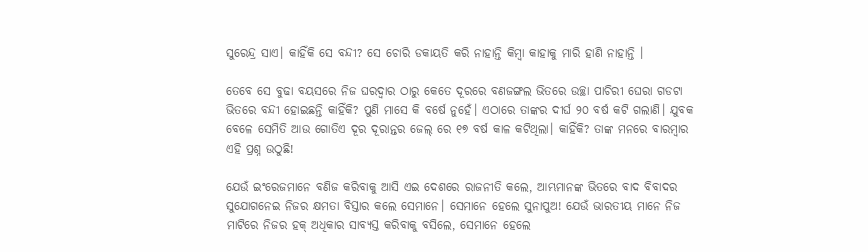ସୁରେନ୍ଦ୍ର ସାଏ। କାହିଁକି ସେ ବନ୍ଦୀ? ସେ ଚୋରି ଡକାୟତି କରି ନାହାନ୍ତି କିମ୍ବା କାହାକୁ ମାରି ହାଣି ନାହାନ୍ତି ।

ତେବେ ସେ ବୁଢା ବୟସରେ ନିଜ ଘରଦ୍ୱାର ଠାରୁ କେତେ ଦୂରରେ ବଣଜଙ୍ଗଲ ଭିତରେ ଉଚ୍ଛା ପାଚିରୀ ଘେରା ଗଡଟା ଭିତରେ ବନ୍ଦୀ ହୋଇଛନ୍ତି କାହିଁକି? ପୁଣି ମାସେ କି ବର୍ଷେ ନୁହେଁ। ଏଠାରେ ତାଙ୍କର ଦୀର୍ଘ ୨୦ ବର୍ଷ କଟି ଗଲାଣି। ଯୁବକ ବେଳେ ସେମିତି ଆଉ ଗୋତିଏ ଦୂର ଦୂରାନ୍ତର ଜେଲ୍ ରେ ୧୭ ବର୍ଷ କାଳ କଟିଥିଲା। କାହିଁକି? ତାଙ୍କ ମନରେ ବାରମ୍ବାର ଏହି ପ୍ରଶ୍ନ ଉଠୁଛି!

ଯେଉଁ ଇଂରେଜମାନେ ବଣିଜ କରିବାକୁ ଆସି ଏଇ ଦେଶରେ ରାଜନୀତି କଲେ, ଆମ୍ଭମାନଙ୍କ ଭିତରେ ବାଦ ବିବାଦର ସୁଯୋଗନେଇ ନିଜର କ୍ଷମତା ବିସ୍ତାର କଲେ ସେମାନେ। ସେମାନେ ହେଲେ ସୁନାପୁଅ! ଯେଉଁ ଭାରତୀୟ ମାନେ ନିଜ ମାଟିରେ ନିଜର ହକ୍ ଅଧିକାର ସାବ୍ୟସ୍ତ କରିବାକୁ ବସିଲେ, ସେମାନେ ହେଲେ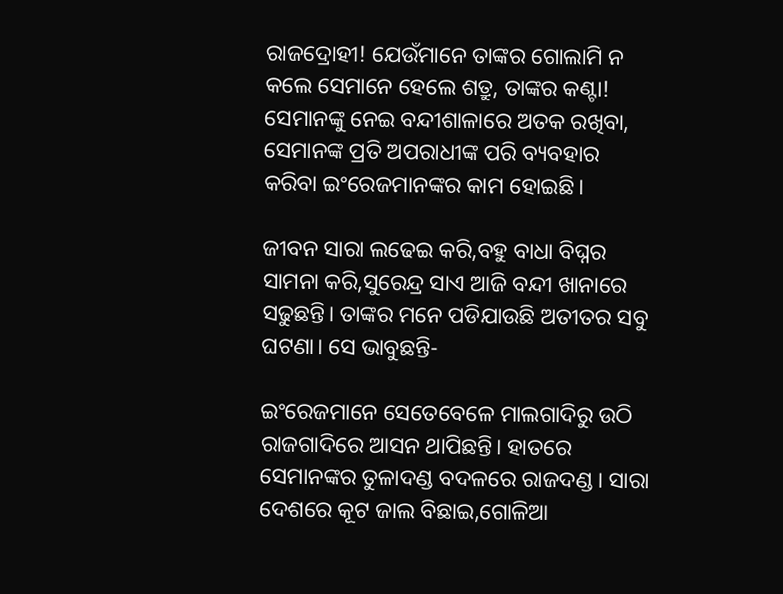ରାଜଦ୍ରୋହୀ! ଯେଉଁମାନେ ତାଙ୍କର ଗୋଲାମି ନ କଲେ ସେମାନେ ହେଲେ ଶତ୍ରୁ, ତାଙ୍କର କଣ୍ଟା! ସେମାନଙ୍କୁ ନେଇ ବନ୍ଦୀଶାଳାରେ ଅତକ ରଖିବା, ସେମାନଙ୍କ ପ୍ରତି ଅପରାଧୀଙ୍କ ପରି ବ୍ୟବହାର କରିବା ଇଂରେଜମାନଙ୍କର କାମ ହୋଇଛି।

ଜୀବନ ସାରା ଲଢେଇ କରି,ବହୁ ବାଧା ବିଘ୍ନର ସାମନା କରି,ସୁରେନ୍ଦ୍ର ସାଏ ଆଜି ବନ୍ଦୀ ଖାନାରେ ସଢୁଛନ୍ତି। ତାଙ୍କର ମନେ ପଡିଯାଉଛି ଅତୀତର ସବୁ ଘଟଣା। ସେ ଭାବୁଛନ୍ତି-

ଇଂରେଜମାନେ ସେତେବେଳେ ମାଲଗାଦିରୁ ଉଠି ରାଜଗାଦିରେ ଆସନ ଥାପିଛନ୍ତି। ହାତରେ ସେମାନଙ୍କର ତୁଳାଦଣ୍ଡ ବଦଳରେ ରାଜଦଣ୍ଡ। ସାରା ଦେଶରେ କୂଟ ଜାଲ ବିଛାଇ,ଗୋଳିଆ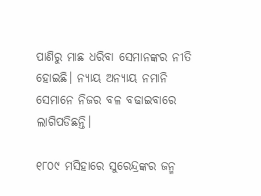ପାଣିରୁ ମାଛ ଧରିବା ସେମାନଙ୍କର ନୀତି ହୋଇଛି। ନ୍ୟାୟ ଅନ୍ୟାୟ ନମାନି ସେମାନେ ନିଜର ବଳ ବଢାଇବାରେ ଲାଗିପଡିଛନ୍ତି।

୧୮୦୯ ମସିହାରେ ସୁରେନ୍ଦ୍ରଙ୍କର ଜନ୍ମ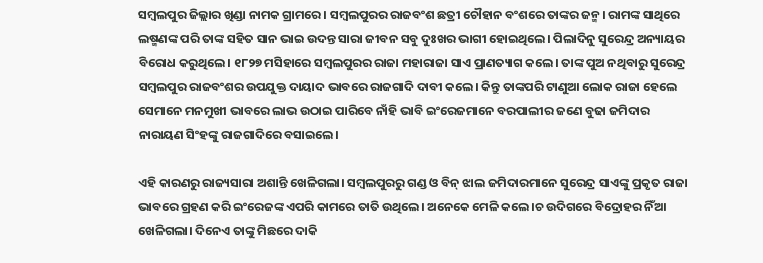ସମ୍ବଲପୁର ଜିଲ୍ଲାର ଖିଣ୍ଡା ନାମକ ଗ୍ରାମରେ। ସମ୍ବଲପୁରର ରାଜବଂଶ ଛତ୍ରୀ ଚୌହାନ ବଂଶରେ ତାଙ୍କର ଜନ୍ମ। ରାମଙ୍କ ସାଥିରେ ଲଷ୍ମଣଙ୍କ ପରି ତାଙ୍କ ସହିତ ସାନ ଭାଇ ଉଦନ୍ତ ସାରା ଜୀବନ ସବୁ ଦୁଃଖର ଭାଗୀ ହୋଇଥିଲେ। ପିଲାଦିନୁ ସୁରେନ୍ଦ୍ର ଅନ୍ୟାୟର ବିରୋଧ କରୁଥିଲେ। ୧୮୨୭ ମସିହାରେ ସମ୍ବଲପୁରର ରାଜା ମହାରାଜା ସାଏ ପ୍ରାଣତ୍ୟାଗ କଲେ। ତାଙ୍କ ପୁଅ ନଥିବାରୁ ସୁରେନ୍ଦ୍ର ସମ୍ବଲପୁର ରାଜବଂଶର ଉପଯୁକ୍ତ ଦାୟାଦ ଭାବରେ ରାଜଗାଦି ଦାବୀ କଲେ। କିନ୍ତୁ ତାଙ୍କପରି ଟାଣୁଆ ଲୋକ ରାଜା ହେଲେ ସେମାନେ ମନମୁଖୀ ଭାବରେ ଲାଭ ଉଠାଇ ପାରିବେ ନାଁହି ଭାବି ଇଂରେଜମାନେ ବରପାଲୀର ଜଣେ ବୁଢା ଜମିଦାର ନାରାୟଣ ସିଂହଙ୍କୁ ରାଜଗାଦିରେ ବସାଇଲେ।

ଏହି କାରଣରୁ ରାଜ୍ୟସାରା ଅଶାନ୍ତି ଖେଳିଗଲା। ସମ୍ବଲପୁରରୁ ଗଣ୍ଡ ଓ ବିନ୍ ଝାଲ ଜମିଦାରମାନେ ସୁରେନ୍ଦ୍ର ସାଏଙ୍କୁ ପ୍ରକୃତ ରାଜା ଭାବରେ ଗ୍ରହଣ କରି ଇଂରେଜଙ୍କ ଏପରି କାମରେ ତାତି ଉଥିଲେ। ଅନେକେ ମେଳି କଲେ।ଚ ଉଦିଗରେ ବିଦ୍ରୋହର ନିଁଆ ଖେଳିଗଲା। ଦିନେଏ ତାଙ୍କୁ ମିଛରେ ଦାକି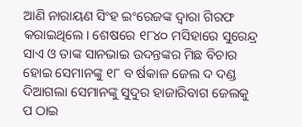ଆଣି ନାରାୟଣ ସିଂହ ଇଂରେଜଙ୍କ ଦ୍ୱାରା ଗିରଫ କରାଇଥିଲେ। ଶେଷରେ ୧୮୪୦ ମସିହାରେ ସୁରେନ୍ଦ୍ର ସାଏ ଓ ତାଙ୍କ ସାନଭାଇ ଉଦନ୍ତଙ୍କର ମିଛ ବିଚାର ହୋଇ ସେମାନଙ୍କୁ ୧୮ ବ ର୍ଷକାଳ ଜେଲ ଦ ଦଣ୍ଡ ଦିଆଗଲା ସେମାନଙ୍କୁ ସୁଦୁର ହାଜାରିବାଗ ଜେଲକୁ ପ ଠାଇ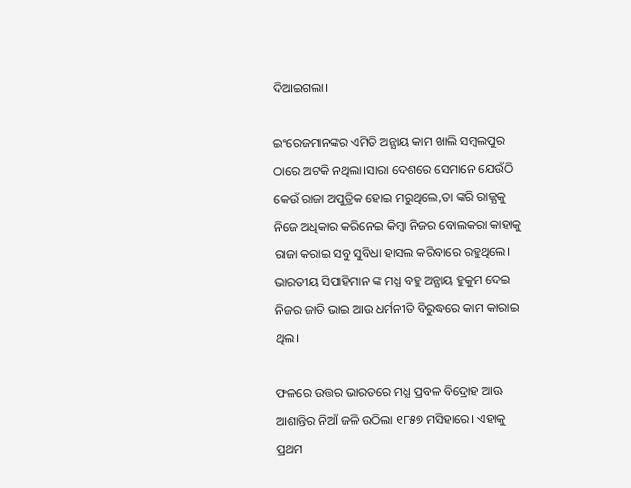ଦିଆଇଗଲା।

ଇଂରେଜମାନଙ୍କର ଏମିତି ଅନ୍ଯାୟ କାମ ଖାଲି ସମ୍ବଲପୁର ଠାରେ ଅଟକି ନଥିଲା।ସାରା ଦେଶରେ ସେମାନେ ଯେଉଁଠି କେଉଁ ରାଜା ଅପୁତ୍ରିକ ହୋଇ ମରୁଥିଲେ,ତା ଙ୍କରି ରାଜ୍ଯକୁ ନିଜେ ଅଧିକାର କରିନେଇ କିମ୍ବା ନିଜର ବୋଲକରା କାହାକୁ ରାଜା କରାଇ ସବୁ ସୁବିଧା ହାସଲ କରିବାରେ ରହୁଥିଲେ। ଭାରତୀୟ ସିପାହିମାନ ଙ୍କ ମଧ୍ଯ ବହୁ ଅନ୍ଯାୟ ହୁକୁମ ଦେଇ ନିଜର ଜାତି ଭାଇ ଆଉ ଧର୍ମନୀତି ବିରୁଦ୍ଧରେ କାମ କାରାଇ ଥିଲ।

ଫଳରେ ଉତ୍ତର ଭାରତରେ ମଧ୍ଯ ପ୍ରବଳ ବିଦ୍ରୋହ ଆଊ ଆଶାନ୍ତିର ନିଆଁ ଜଳି ଉଠିଲା ୧୮୫୭ ମସିହାରେ। ଏହାକୁ ପ୍ରଥମ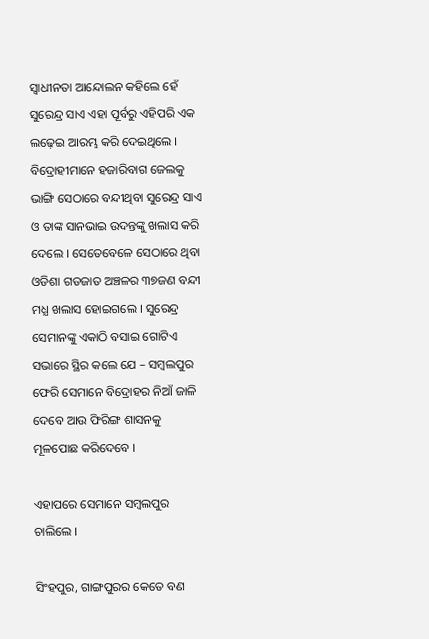ସ୍ବାଧୀନତା ଆନ୍ଦୋଲନ କହିଲେ ହେଁ ସୁରେନ୍ଦ୍ର ସାଏ ଏହା ପୂର୍ବରୁ ଏହିପରି ଏକ ଲଢ଼େଇ ଆରମ୍ଭ କରି ଦେଇଥିଲେ । ବିଦ୍ରୋହୀମାନେ ହଜାରିବାଗ ଜେଲକୁ ଭାଙ୍ଗି ସେଠାରେ ବନ୍ଦୀଥିବା ସୁରେନ୍ଦ୍ର ସାଏ ଓ ତାଙ୍କ ସାନଭାଇ ଉଦନ୍ତଙ୍କୁ ଖଲାସ କରି ଦେଲେ । ସେତେବେଳେ ସେଠାରେ ଥିବା ଓଡିଶା ଗଡଜାତ ଅଞ୍ଚଳର ୩୭ଜଣ ବନ୍ଦୀ ମଧ୍ଯ ଖଲାସ ହୋଇଗଲେ । ସୁରେନ୍ଦ୍ର ସେମାନଙ୍କୁ ଏକାଠି ବସାଇ ଗୋଟିଏ ସଭାରେ ସ୍ଥିର କଲେ ଯେ – ସମ୍ବଲପୁର ଫେରି ସେମାନେ ବିଦ୍ରୋହର ନିଆଁ ଜାଳି ଦେବେ ଆଉ ଫିରିଙ୍ଗ ଶାସନକୁ ମୂଳପୋଛ କରିଦେବେ ।

ଏହାପରେ ସେମାନେ ସମ୍ବଲପୁର ଚାଲିଲେ ।

ସିଂହପୁର, ଗାଙ୍ଗପୁରର କେତେ ବଣ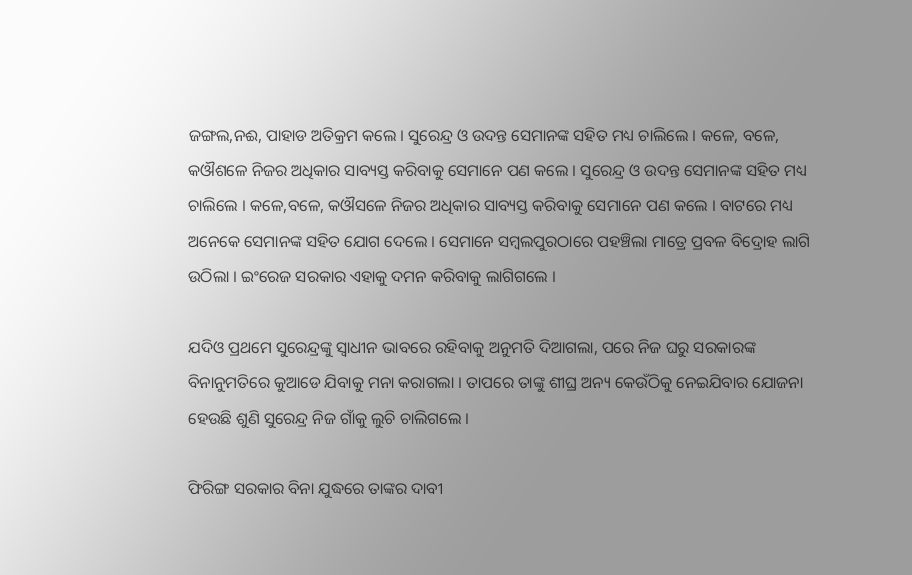ଜଙ୍ଗଲ,ନଈ, ପାହାଡ ଅତିକ୍ରମ କଲେ । ସୁରେନ୍ଦ୍ର ଓ ଉଦନ୍ତ ସେମାନଙ୍କ ସହିତ ମଧ୍ୟ ଚାଲିଲେ । କଳେ, ବଳେ, କଔଶଳେ ନିଜର ଅଧିକାର ସାବ୍ୟସ୍ତ କରିବାକୁ ସେମାନେ ପଣ କଲେ । ସୁରେନ୍ଦ୍ର ଓ ଉଦନ୍ତ ସେମାନଙ୍କ ସହିତ ମଧ୍ୟ ଚାଲିଲେ । କଳେ,ବଳେ, କଔସଳେ ନିଜର ଅଧିକାର ସାବ୍ୟସ୍ତ କରିବାକୁ ସେମାନେ ପଣ କଲେ । ବାଟରେ ମଧ୍ୟ ଅନେକେ ସେମାନଙ୍କ ସହିତ ଯୋଗ ଦେଲେ । ସେମାନେ ସମ୍ବଲପୁରଠାରେ ପହଞ୍ଚିଲା ମାତ୍ରେ ପ୍ରବଳ ବିଦ୍ରୋହ ଲାଗି ଉଠିଲା । ଇଂରେଜ ସରକାର ଏହାକୁ ଦମନ କରିବାକୁ ଲାଗିଗଲେ ।

ଯଦିଓ ପ୍ରଥମେ ସୁରେନ୍ଦ୍ରଙ୍କୁ ସ୍ୱାଧୀନ ଭାବରେ ରହିବାକୁ ଅନୁମତି ଦିଆଗଲା, ପରେ ନିଜ ଘରୁ ସରକାରଙ୍କ ବିନାନୁମତିରେ କୁଆଡେ ଯିବାକୁ ମନା କରାଗଲା । ତାପରେ ତାଙ୍କୁ ଶୀଘ୍ର ଅନ୍ୟ କେଉଁଠିକୁ ନେଇଯିବାର ଯୋଜନା ହେଉଛି ଶୁଣି ସୁରେନ୍ଦ୍ର ନିଜ ଗାଁକୁ ଲୁଚି ଚାଲିଗଲେ ।

ଫିରିଙ୍ଗ ସରକାର ବିନା ଯୁଦ୍ଧରେ ତାଙ୍କର ଦାବୀ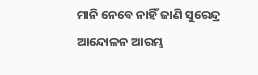ମାନି ନେବେ ନାହିଁ ଜାଣି ସୁରେନ୍ଦ୍ର ଆନ୍ଦୋଳନ ଆରମ୍ଭ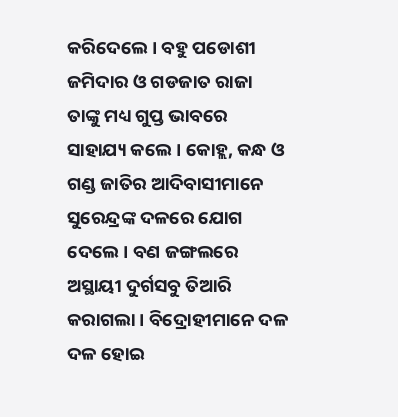କରିଦେଲେ । ବହୁ ପଡୋଶୀ ଜମିଦାର ଓ ଗଡଜାତ ରାଜା ତାଙ୍କୁ ମଧ୍ୟ ଗୁପ୍ତ ଭାବରେ ସାହାଯ୍ୟ କଲେ । କୋହ୍ଲ, କନ୍ଧ ଓ ଗଣ୍ଡ ଜାତିର ଆଦିବାସୀମାନେ ସୁରେନ୍ଦ୍ରଙ୍କ ଦଳରେ ଯୋଗ ଦେଲେ । ବଣ ଜଙ୍ଗଲରେ ଅସ୍ଥାୟୀ ଦୁର୍ଗସବୁ ତିଆରି କରାଗଲା । ବିଦ୍ରୋହୀମାନେ ଦଳ ଦଳ ହୋଇ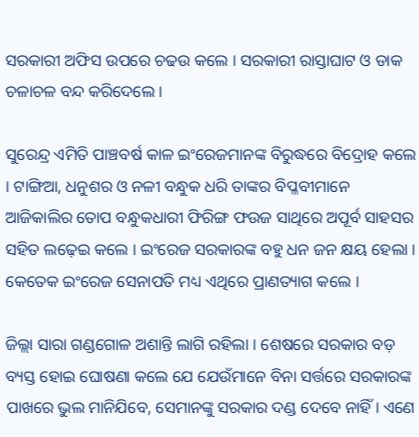ସରକାରୀ ଅଫିସ ଉପରେ ଚଢଉ କଲେ । ସରକାରୀ ରାସ୍ତାଘାଟ ଓ ଡାକ ଚଳାଚଳ ବନ୍ଦ କରିଦେଲେ ।

ସୁରେନ୍ଦ୍ର ଏମିତି ପାଞ୍ଚବର୍ଷ କାଳ ଇଂରେଜମାନଙ୍କ ବିରୁଦ୍ଧରେ ବିଦ୍ରୋହ କଲେ । ଟାଙ୍ଗିଆ, ଧନୁଶର ଓ ନଳୀ ବନ୍ଧୁକ ଧରି ତାଙ୍କର ବିପ୍ଳବୀମାନେ ଆଜିକାଲିର ତୋପ ବନ୍ଧୁକଧାରୀ ଫିରିଙ୍ଗ ଫଉଜ ସାଥିରେ ଅପୂର୍ବ ସାହସର ସହିତ ଲଢ଼େଇ କଲେ । ଇଂରେଜ ସରକାରଙ୍କ ବହୁ ଧନ ଜନ କ୍ଷୟ ହେଲା । କେତେକ ଇଂରେଜ ସେନାପତି ମଧ୍ୟ ଏଥିରେ ପ୍ରାଣତ୍ୟାଗ କଲେ ।

ଜିଲ୍ଲା ସାରା ଗଣ୍ଡଗୋଳ ଅଶାନ୍ତି ଲାଗି ରହିଲା । ଶେଷରେ ସରକାର ବଡ଼ ବ୍ୟସ୍ତ ହୋଇ ଘୋଷଣା କଲେ ଯେ ଯେଉଁମାନେ ବିନା ସର୍ତ୍ତରେ ସରକାରଙ୍କ ପାଖରେ ଭୁଲ ମାନିଯିବେ, ସେମାନଙ୍କୁ ସରକାର ଦଣ୍ଡ ଦେବେ ନାହିଁ । ଏଣେ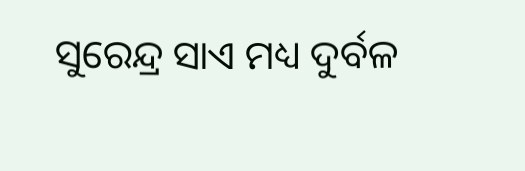ସୁରେନ୍ଦ୍ର ସାଏ ମଧ୍ୟ ଦୁର୍ବଳ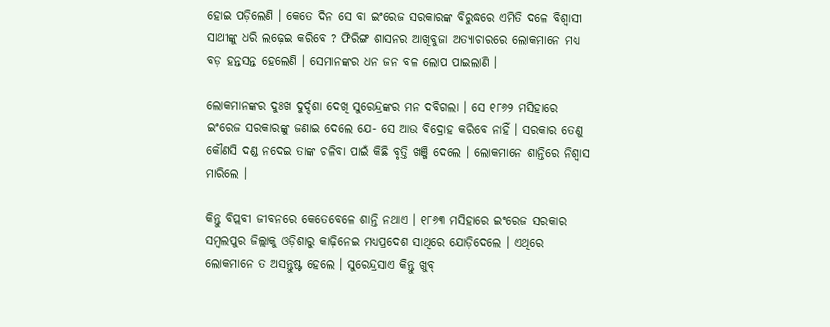ହୋଇ ପଡ଼ିଲେଣି । କେତେ ଦିନ ସେ ବା ଇଂରେଜ ସରକାରଙ୍କ ବିରୁଦ୍ଧରେ ଏମିତି ଦଳେ ବିଶ୍ୱାସୀ ସାଥୀଙ୍କୁ ଧରି ଲଢ଼େଇ କରିବେ ? ଫିରିଙ୍ଗ ଶାସନର ଆଖିବୁଜା ଅତ୍ୟାଚାରରେ ଲୋକମାନେ ମଧ୍ୟ ବଡ଼ ହନ୍ତସନ୍ତ ହେଲେଣି । ସେମାନଙ୍କର ଧନ ଜନ ବଳ ଲୋପ ପାଇଲାଣି ।

ଲୋକମାନଙ୍କର ଦୁଃଖ ଦୁର୍ଦ୍ଦଶା ଦେଖି ସୁରେନ୍ଦ୍ରଙ୍କର ମନ ଦବିଗଲା । ସେ ୧୮୬୨ ମସିହାରେ ଇଂରେଜ ସରକାରଙ୍କୁ ଜଣାଇ ଦେଲେ ଯେ- ସେ ଆଉ ବିଦ୍ରୋହ କରିବେ ନାହିଁ । ସରକାର ତେଣୁ କୌଣସି ଦଣ୍ଡ ନଦେଇ ତାଙ୍କ ଚଳିବା ପାଇଁ କିଛି ବୃତ୍ତି ଖଞ୍ଜି ଦେଲେ । ଲୋକମାନେ ଶାନ୍ତିରେ ନିଶ୍ୱାସ ମାରିଲେ ।

କିନ୍ତୁ ବିପ୍ଲବୀ ଜୀବନରେ କେତେବେଳେ ଶାନ୍ତି ନଥାଏ । ୧୮୬୩ ମସିହାରେ ଇଂରେଜ ସରକାର ସମ୍ବଲପୁର ଜିଲ୍ଲାକୁ ଓଡ଼ିଶାରୁ କାଢ଼ିନେଇ ମଧ୍ୟପ୍ରଦେଶ ସାଥିରେ ଯୋଡ଼ିଦେଲେ । ଏଥିରେ ଲୋକମାନେ ତ ଅସନ୍ତୁଷ୍ଟ ହେଲେ । ସୁରେନ୍ଦ୍ରସାଏ କିନ୍ତୁ ଖୁବ୍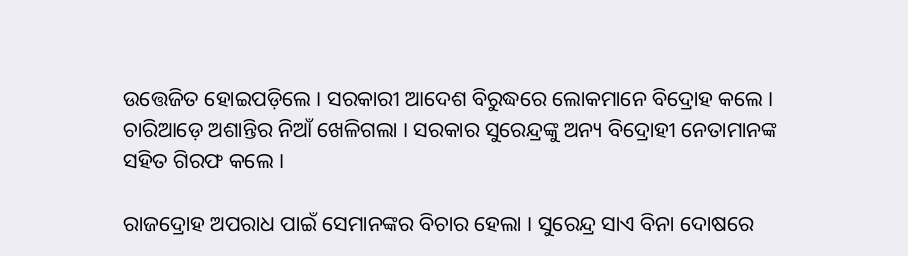ଉତ୍ତେଜିତ ହୋଇପଡ଼ିଲେ । ସରକାରୀ ଆଦେଶ ବିରୁଦ୍ଧରେ ଲୋକମାନେ ବିଦ୍ରୋହ କଲେ । ଚାରିଆଡ଼େ ଅଶାନ୍ତିର ନିଆଁ ଖେଳିଗଲା । ସରକାର ସୁରେନ୍ଦ୍ରଙ୍କୁ ଅନ୍ୟ ବିଦ୍ରୋହୀ ନେତାମାନଙ୍କ ସହିତ ଗିରଫ କଲେ ।

ରାଜଦ୍ରୋହ ଅପରାଧ ପାଇଁ ସେମାନଙ୍କର ବିଚାର ହେଲା । ସୁରେନ୍ଦ୍ର ସାଏ ବିନା ଦୋଷରେ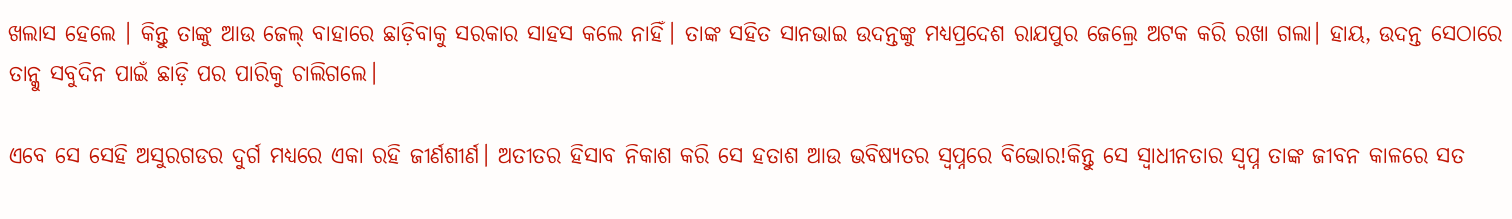ଖଲାସ ହେଲେ । କିନ୍ତୁ ତାଙ୍କୁ ଆଉ ଜେଲ୍ ବାହାରେ ଛାଡ଼ିବାକୁ ସରକାର ସାହସ କଲେ ନାହିଁ। ତାଙ୍କ ସହିତ ସାନଭାଇ ଉଦନ୍ତଙ୍କୁ ମଧ୍ୟପ୍ରଦେଶ ରାଯପୁର ଜେଲ୍ରେ ଅଟକ କରି ରଖା ଗଲା। ହାୟ, ଉଦନ୍ତ ସେଠାରେ ତାନ୍କୁ ସବୁଦିନ ପାଇଁ ଛାଡ଼ି ପର ପାରିକୁ ଚାଲିଗଲେ।

ଏବେ ସେ ସେହି ଅସୁରଗଡର ଦୁର୍ଗ ମଧ୍ୟରେ ଏକା ରହି ଜୀର୍ଣଶୀର୍ଣ। ଅତୀତର ହିସାବ ନିକାଶ କରି ସେ ହତାଶ ଆଉ ଭବିଷ୍ୟତର ସ୍ୱପ୍ନରେ ବିଭୋର!କିନ୍ତୁ ସେ ସ୍ୱାଧୀନତାର ସ୍ୱପ୍ନ ତାଙ୍କ ଜୀବନ କାଳରେ ସତ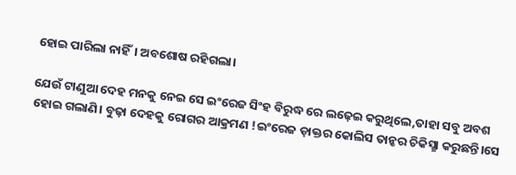ହୋଇ ପାରିଲା ନାହିଁ। ଅବଶୋଷ ରହିଗଲା।

ଯେଉଁ ଟାଣୁଆ ଦେହ ମନକୁ ନେଇ ସେ ଇଂରେଜ ସିଂହ ବିରୁଦ୍ଧ ରେ ଲଢ଼େଇ କରୁଥିଲେ,ତାହା ସବୁ ଅବଶ ହୋଇ ଗଲାଣି। ବୁଢ଼ା ଦେହକୁ ରୋଗର ଆକ୍ରମଣ !ଇଂରେଜ ଡ଼ାକ୍ତର କୋଲିସ ତାନ୍କର ଚିକିସ୍ଛା କରୁଛନ୍ତି।ସେ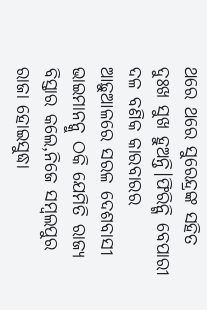ଥରେ ଥରେ ସୁରେନ୍ଦ୍ରଙ୍କ ସ‌ହିତ ଦୁଃଖ ସୁଖ ହୁଅନ୍ତି।ଫିରିନ୍ଗି ବେପାରୀ ଦଳ ବଣିକ କାରବାରର ଆଢ଼ୁଆଳରେ ସରଳ ଦେଶବାସୀ ଭାଇମାନନ୍କୁ ଠକି ଯେମିତି ରାଜ୍ୟ ବିସ୍ତାର କଲେ,ନିଜେ ସମ୍ବଲପୁର ରାଜା ହୋଇସୁଦ୍ଧା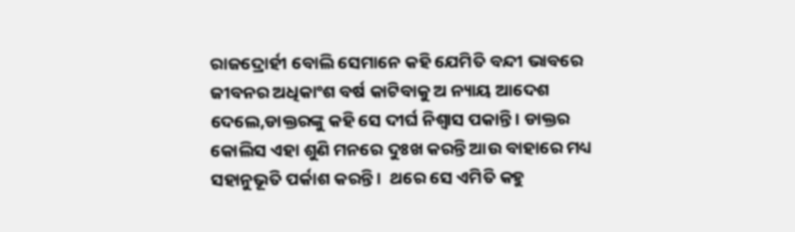ରାଜଦ୍ରୋର୍ହୀ ବୋଲି ସେମାନେ କହି ଯେମିତି ବନ୍ଦୀ ଭାବରେ ଜୀବନର ଅଧିକାଂଶ ବର୍ଷ କାଟିବାକୁ ଅ ନ୍ୟାୟ ଆଦେଶ ଦେଲେ,ଡାକ୍ତରଙ୍କୁ କହି ସେ ଦୀର୍ଘ ନିଶ୍ୱାସ ପକାନ୍ତି । ଡାକ୍ତର କୋଲିସ ଏହା ଶୁଣି ମନରେ ଦୁଃଖ କରନ୍ତି ଆଉ ବାହାରେ ମଧ୍ୟ ସହାନୁଭୂତି ପର୍କାଶ କରନ୍ତି ।  ଥରେ ସେ ଏମିତି କହୁ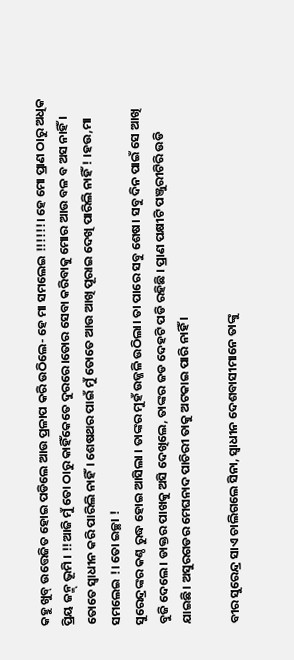କହୁ ଖୁବ୍ ଉତ୍ତେଜିତ ହୋଇ ପଡିଲେ ଆଉ ପ୍ରଳାପ କରି ଉଠିଲେ- ହେ ମା ସମଲେଇ !!!!!!। ହେ ମୋ ପ୍ରାଣ ଠାରୁ ଅଧିକ ପ୍ରିୟ ଜନ୍ମ୍ ଭୂମି । !!ଆଜି ମୁଁ ତୋ ଠାରୁ କାହିଁକେତେ ଦୁରରେ।ତୋର ସେବା କରିବାକୁ ମୋର ଆଉ ବଳ ବ ଅସ ନାହିଁ । ତୋତେ ସ୍ୱାଧୀନ କରି ପାରିଲି ନାହିଁ। ଶେଷଥର ପାଇଁ ମୁଁ ତୋତେ ଆଉ ଆଖି ପୂରାଇ ଦେଖି ପାରିଲି ନାହିଁ ! ।ହଉ,ମା ସମଲେଇ !। ତୋ ଇଚ୍ଛା !
ସୁରେନ୍ଦ୍ରଙ୍କର କଣ୍ଠ ରୁଦ୍ଧ ହୋଇ ଆସିଲା । ତାଙ୍କର ମୁହଁ ଉଜ୍ଜଳି ଉଠିଲା। ତା ପାରେ ସବୁ ଶେଷ। ସବୁ ଦିନ ପାଇଁ ସେ ଆଖି ବୁଜି ଦେଲେ। ଡାକ୍ତର ପାଖକୁ ଅସି ଦେଖିଲେ, ତାଙ୍କର ଜଡ ଦେହଟି ପଡି ରହିଛି । ପ୍ରାଣ ପକ୍ଷୀଟି ପଞ୍ଜୁରୀଟିରି ଉଡି ଯାଇଛି। ଅସୁରଗଡର ମେଘନାଦ ପାଚିରୀ ତାକୁ ଅଟକାଇ ପାରି ନାହିଁ ।

ବୀର ସୁରେନ୍ଦ୍ର ସାଏ ଚାଲିଗଲେ ସିନା, ସ୍ୱାଧୀନ ଦେଶବାସୀମାନେ ତାଙ୍କୁ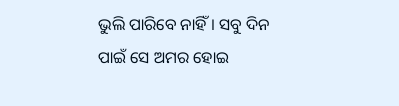ଭୁଲି ପାରିବେ ନାହିଁ। ସବୁ ଦିନ ପାଇଁ ସେ ଅମର ହୋଇ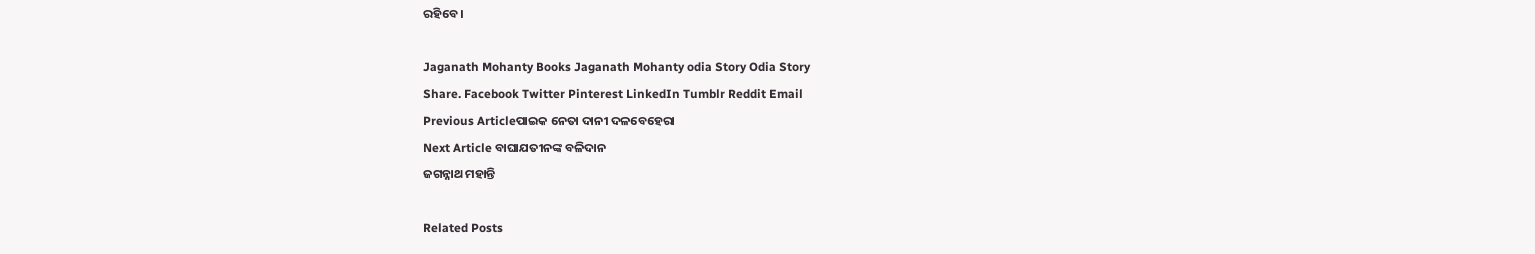ରହିବେ ।

Jaganath Mohanty Books Jaganath Mohanty odia Story Odia Story
Share. Facebook Twitter Pinterest LinkedIn Tumblr Reddit Email
Previous Articleପାଇକ ନେତା ଦାନୀ ଦଳବେହେରା
Next Article ବାଘାଯତୀନଙ୍କ ବଳିଦାନ
ଜଗନ୍ନାଥ ମହାନ୍ତି

Related Posts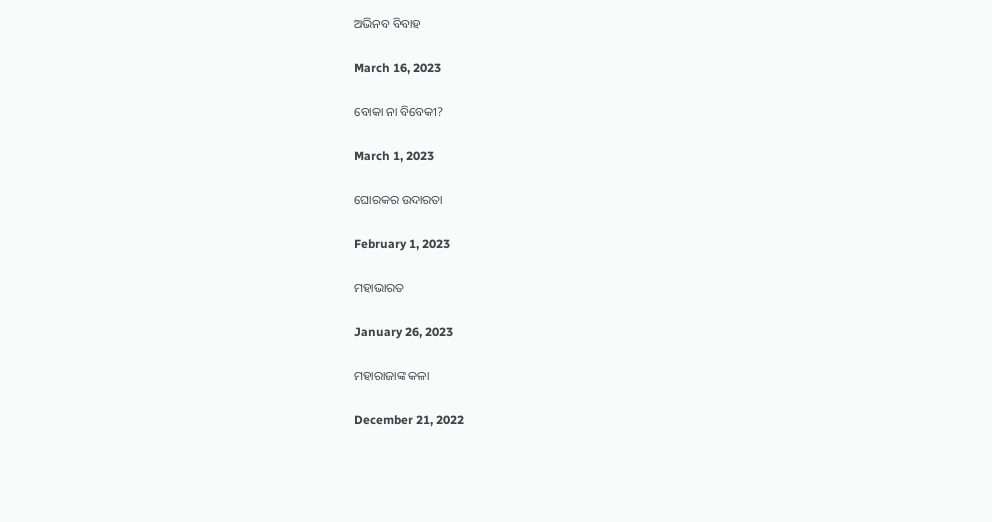ଅଭିନବ ବିବାହ

March 16, 2023

ବୋକା ନା ବିବେକୀ?

March 1, 2023

ଘୋରକର ଉଦାରତା

February 1, 2023

ମହାଭାରତ

January 26, 2023

ମହାରାଜାଙ୍କ କଳା

December 21, 2022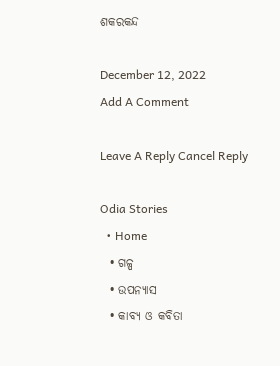ଶକରକନ୍ଦ

December 12, 2022
Add A Comment

Leave A Reply Cancel Reply

Odia Stories
  • Home
  • ଗଳ୍ପ
  • ଉପନ୍ୟାସ
  • କାବ୍ୟ ଓ କବିତା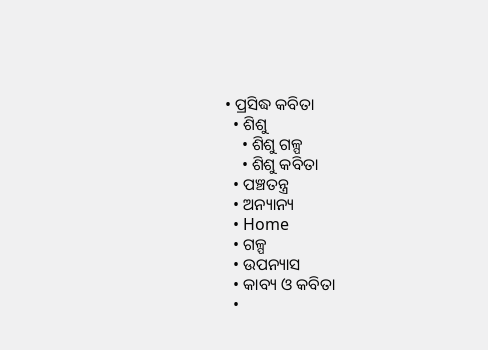• ପ୍ରସିଦ୍ଧ କବିତା
  • ଶିଶୁ
    • ଶିଶୁ ଗଳ୍ପ
    • ଶିଶୁ କବିତା
  • ପଞ୍ଚତନ୍ତ୍ର
  • ଅନ୍ୟାନ୍ୟ
  • Home
  • ଗଳ୍ପ
  • ଉପନ୍ୟାସ
  • କାବ୍ୟ ଓ କବିତା
  •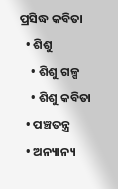ପ୍ରସିଦ୍ଧ କବିତା
  • ଶିଶୁ
    • ଶିଶୁ ଗଳ୍ପ
    • ଶିଶୁ କବିତା
  • ପଞ୍ଚତନ୍ତ୍ର
  • ଅନ୍ୟାନ୍ୟ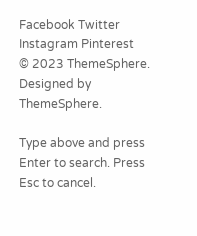Facebook Twitter Instagram Pinterest
© 2023 ThemeSphere. Designed by ThemeSphere.

Type above and press Enter to search. Press Esc to cancel.